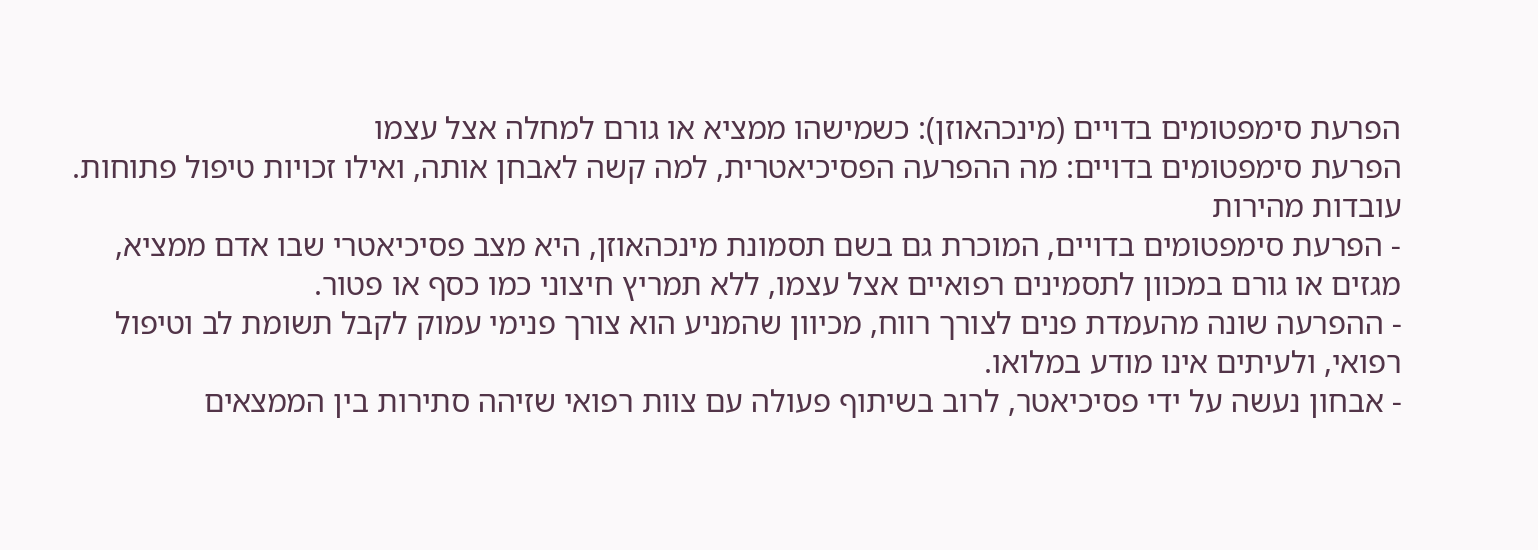הפרעת סימפטומים בדויים (מינכהאוזן): כשמישהו ממציא או גורם למחלה אצל עצמו
הפרעת סימפטומים בדויים: מה ההפרעה הפסיכיאטרית, למה קשה לאבחן אותה, ואילו זכויות טיפול פתוחות.
עובדות מהירות
- הפרעת סימפטומים בדויים, המוכרת גם בשם תסמונת מינכהאוזן, היא מצב פסיכיאטרי שבו אדם ממציא, מגזים או גורם במכוון לתסמינים רפואיים אצל עצמו, ללא תמריץ חיצוני כמו כסף או פטור.
- ההפרעה שונה מהעמדת פנים לצורך רווח, מכיוון שהמניע הוא צורך פנימי עמוק לקבל תשומת לב וטיפול רפואי, ולעיתים אינו מודע במלואו.
- אבחון נעשה על ידי פסיכיאטר, לרוב בשיתוף פעולה עם צוות רפואי שזיהה סתירות בין הממצאים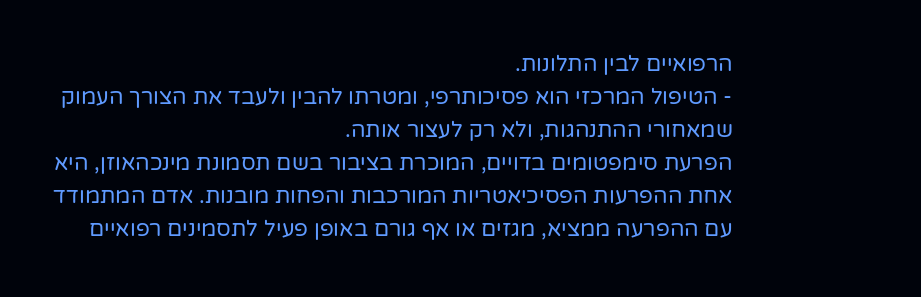הרפואיים לבין התלונות.
- הטיפול המרכזי הוא פסיכותרפי, ומטרתו להבין ולעבד את הצורך העמוק שמאחורי ההתנהגות, ולא רק לעצור אותה.
הפרעת סימפטומים בדויים, המוכרת בציבור בשם תסמונת מינכהאוזן, היא אחת ההפרעות הפסיכיאטריות המורכבות והפחות מובנות. אדם המתמודד עם ההפרעה ממציא, מגזים או אף גורם באופן פעיל לתסמינים רפואיים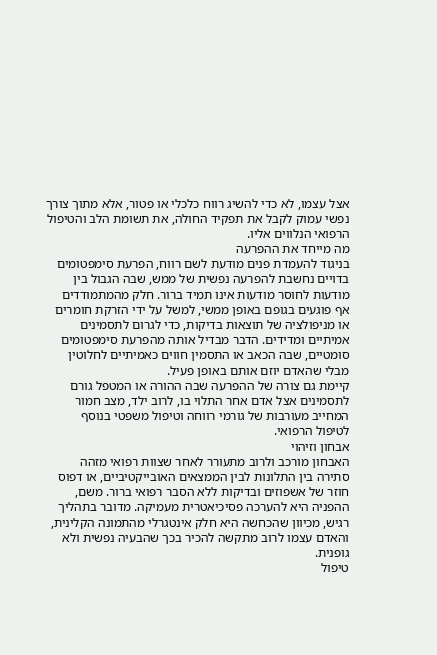אצל עצמו, לא כדי להשיג רווח כלכלי או פטור, אלא מתוך צורך נפשי עמוק לקבל את תפקיד החולה, את תשומת הלב והטיפול הרפואי הנלווים אליו.
מה מייחד את ההפרעה
בניגוד להעמדת פנים מודעת לשם רווח, הפרעת סימפטומים בדויים נחשבת להפרעה נפשית של ממש, שבה הגבול בין מודעות לחוסר מודעות אינו תמיד ברור. חלק מהמתמודדים אף פוגעים בגופם באופן ממשי, למשל על ידי הזרקת חומרים או מניפולציה של תוצאות בדיקות, כדי לגרום לתסמינים אמיתיים ומדידים. הדבר מבדיל אותה מהפרעת סימפטומים סומטיים, שבה הכאב או התסמין חווים כאמיתיים לחלוטין מבלי שהאדם יוזם אותם באופן פעיל.
קיימת גם צורה של ההפרעה שבה ההורה או המטפל גורם לתסמינים אצל אדם אחר התלוי בו, לרוב ילד, מצב חמור המחייב מעורבות של גורמי רווחה וטיפול משפטי בנוסף לטיפול הרפואי.
אבחון וזיהוי
האבחון מורכב ולרוב מתעורר לאחר שצוות רפואי מזהה סתירה בין התלונות לבין הממצאים האובייקטיביים, או דפוס חוזר של אשפוזים ובדיקות ללא הסבר רפואי ברור. משם, ההפניה היא להערכה פסיכיאטרית מעמיקה. מדובר בתהליך רגיש, מכיוון שהכחשה היא חלק אינטגרלי מהתמונה הקלינית, והאדם עצמו לרוב מתקשה להכיר בכך שהבעיה נפשית ולא גופנית.
טיפול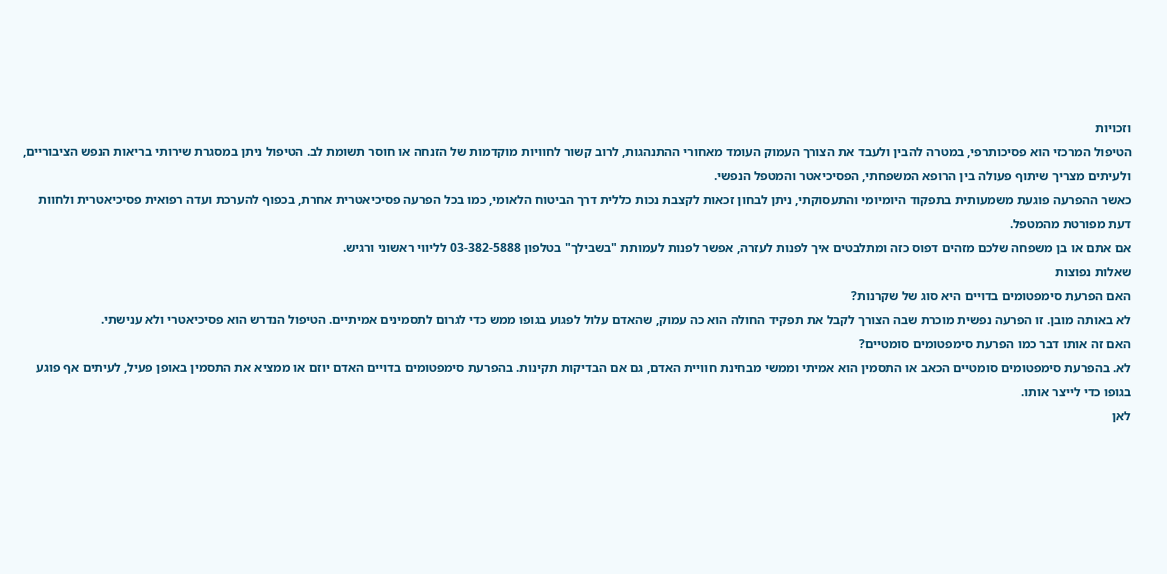וזכויות
הטיפול המרכזי הוא פסיכותרפי, במטרה להבין ולעבד את הצורך העמוק העומד מאחורי ההתנהגות, לרוב קשור לחוויות מוקדמות של הזנחה או חוסר תשומת לב. הטיפול ניתן במסגרת שירותי בריאות הנפש הציבוריים, ולעיתים מצריך שיתוף פעולה בין הרופא המשפחתי, הפסיכיאטר והמטפל הנפשי.
כאשר ההפרעה פוגעת משמעותית בתפקוד היומיומי והתעסוקתי, ניתן לבחון זכאות לקצבת נכות כללית דרך הביטוח הלאומי, כמו בכל הפרעה פסיכיאטרית אחרת, בכפוף להערכת ועדה רפואית פסיכיאטרית ולחוות דעת מפורטת מהמטפל.
אם אתם או בן משפחה שלכם מזהים דפוס כזה ומתלבטים איך לפנות לעזרה, אפשר לפנות לעמותת "בשבילך" בטלפון 03-382-5888 לליווי ראשוני ורגיש.
שאלות נפוצות
האם הפרעת סימפטומים בדויים היא סוג של שקרנות?
לא באותה מובן. זו הפרעה נפשית מוכרת שבה הצורך לקבל את תפקיד החולה הוא כה עמוק, שהאדם עלול לפגוע בגופו ממש כדי לגרום לתסמינים אמיתיים. הטיפול הנדרש הוא פסיכיאטרי ולא ענישתי.
האם זה אותו דבר כמו הפרעת סימפטומים סומטיים?
לא. בהפרעת סימפטומים סומטיים הכאב או התסמין הוא אמיתי וממשי מבחינת חוויית האדם, גם אם הבדיקות תקינות. בהפרעת סימפטומים בדויים האדם יוזם או ממציא את התסמין באופן פעיל, לעיתים אף פוגע בגופו כדי לייצר אותו.
לאן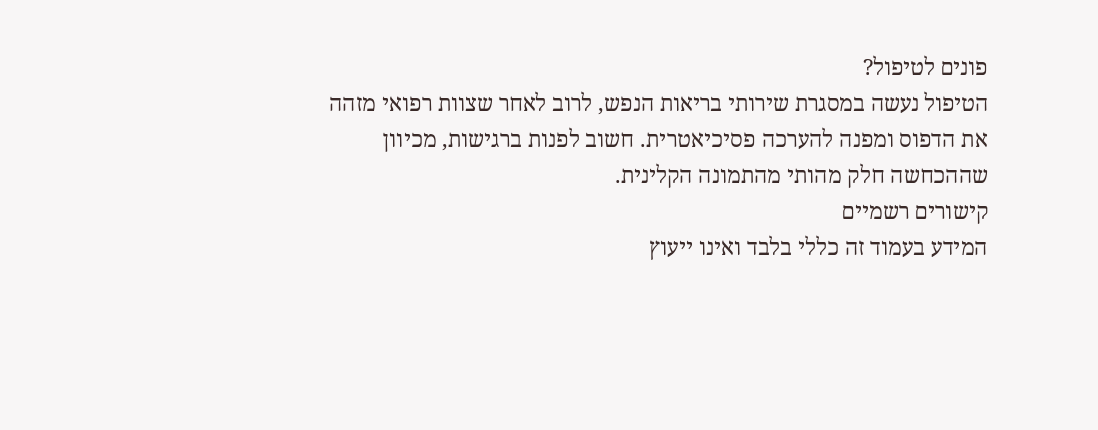פונים לטיפול?
הטיפול נעשה במסגרת שירותי בריאות הנפש, לרוב לאחר שצוות רפואי מזהה את הדפוס ומפנה להערכה פסיכיאטרית. חשוב לפנות ברגישות, מכיוון שההכחשה חלק מהותי מהתמונה הקלינית.
קישורים רשמיים
המידע בעמוד זה כללי בלבד ואינו ייעוץ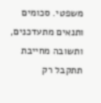משפטי. סכומים ותנאים מתעדכנים, ותשובה מחייבת תתקבל רק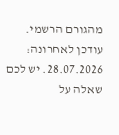מהגורם הרשמי. עודכן לאחרונה: 28.07.2026. יש לכם שאלה על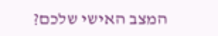המצב האישי שלכם?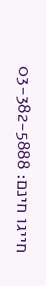חייגו חינם: 03-382-5888